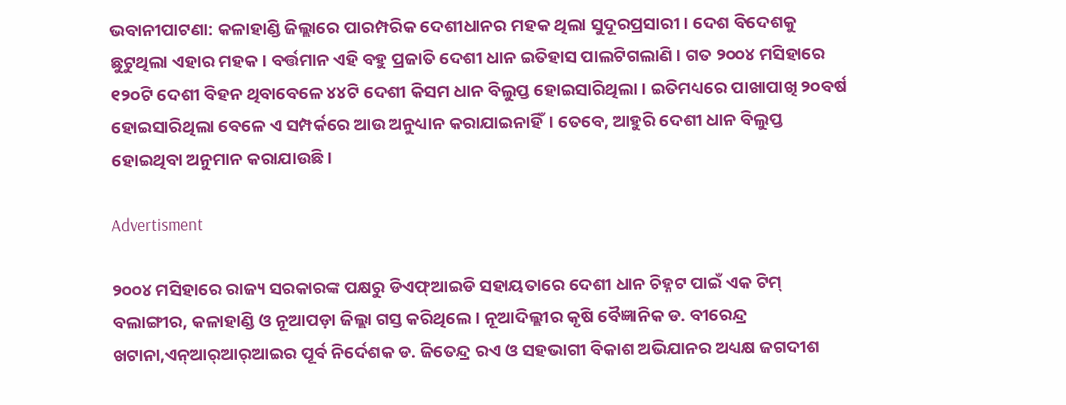ଭବାନୀପାଟଣା: କଳାହାଣ୍ଡି ଜିଲ୍ଲାରେ ପାରମ୍ପରିକ ଦେଶୀଧାନର ମହକ ଥିଲା ସୁଦୂରପ୍ରସାରୀ। ଦେଶ ବିଦେଶକୁ ଛୁଟୁଥିଲା ଏହାର ମହକ। ବର୍ତ୍ତମାନ ଏହି ବହୁ ପ୍ରଜାତି ଦେଶୀ ଧାନ ଇତିହାସ ପାଲଟିଗଲାଣି। ଗତ ୨୦୦୪ ମସିହାରେ ୧୨୦ଟି ଦେଶୀ ବିହନ ଥିବାବେଳେ ୪୪ଟି ଦେଶୀ କିସମ ଧାନ ବିଲୁପ୍ତ ହୋଇସାରିଥିଲା। ଇତିମଧ୍ୟରେ ପାଖାପାଖି ୨୦ବର୍ଷ ହୋଇସାରିଥିଲା ବେଳେ ଏ ସମ୍ପର୍କରେ ଆଉ ଅନୁଧ୍ୟାନ କରାଯାଇନାହିଁ। ତେବେ, ଆହୁରି ଦେଶୀ ଧାନ ବିଲୁପ୍ତ ହୋଇଥିବା ଅନୁମାନ କରାଯାଉଛି।

Advertisment

୨୦୦୪ ମସିହାରେ ରାଜ୍ୟ ସରକାରଙ୍କ ପକ୍ଷରୁ ଡିଏଫ୍‌ଆଇଡି ସହାୟତାରେ ଦେଶୀ ଧାନ ଚିହ୍ନଟ ପାଇଁ ଏକ ଟିମ୍‌ ବଲାଙ୍ଗୀର, କଳାହାଣ୍ଡି ଓ ନୂଆପଡ଼ା ଜିଲ୍ଲା ଗସ୍ତ କରିଥିଲେ। ନୂଆଦିଲ୍ଲୀର କୃଷି ବୈଜ୍ଞାନିକ ଡ. ବୀରେନ୍ଦ୍ର ଖଟାନା,ଏନ୍‌ଆର୍‌ଆର୍‌ଆଇର ପୂର୍ବ ନିର୍ଦେଶକ ଡ. ଜିତେନ୍ଦ୍ର ରଏ ଓ ସହଭାଗୀ ବିକାଶ ଅଭିଯାନର ଅଧ୍ୟକ୍ଷ ଜଗଦୀଶ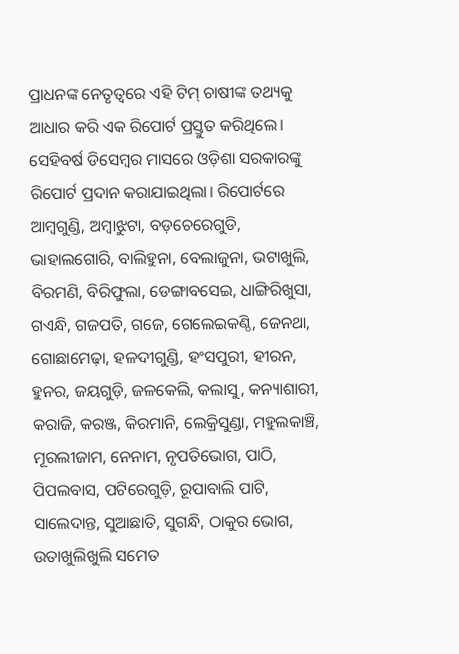ପ୍ରାଧନଙ୍କ ନେତୃତ୍ୱରେ ଏହି ଟିମ୍‌ ଚାଷୀଙ୍କ ତଥ୍ୟକୁ ଆଧାର କରି ଏକ ରିପୋର୍ଟ ପ୍ରସ୍ତୁତ କରିଥିଲେ। ସେହିବର୍ଷ ଡିସେମ୍ବର ମାସରେ ଓଡ଼ିଶା ସରକାରଙ୍କୁ ରିପୋର୍ଟ ପ୍ରଦାନ କରାଯାଇଥିଲା। ରିପୋର୍ଟରେ ଆମ୍ବଗୁଣ୍ଡି, ଅମ୍ବାଝୁଟା, ବଡ଼ଚେରେଗୁଡି, ଭାହାଲଗୋରି, ବାଲିହୁନା, ବେଲାଜୁନା, ଭଟାଖୁଲି, ବିରମଣି, ବିରିଫୁଲା, ଡେଙ୍ଗାବସେଇ, ଧାଙ୍ଗିରିଖୁସା, ଗଏନ୍ଧି, ଗଜପତି, ଗଜେ, ଗେଲେଇକଣ୍ଠି, ଜେନଥା, ଗୋଛାମେଢ଼ା, ହଳଦୀଗୁଣ୍ଡି, ହଂସପୁରୀ, ହୀରନ, ହୁନର, ଜୟଗୁଡ଼ି, ଜଳକେଲି, କଲାସୁ, କନ୍ୟାଶାରୀ, କରାଜି, କରଞ୍ଜ, କିରମାନି, ଲେକ୍ରିସୁଣ୍ଡା, ମହୁଲକାଞ୍ଚି, ମୂରଲୀଜାମ, ନେନାମ, ନୃପତିଭୋଗ, ପାଠି, ପିପଲବାସ, ପଟିରେଗୁଡ଼ି, ରୂପାବାଲି ପାଟି, ସାଲେଦାନ୍ତ, ସୁଆଛାତି, ସୁଗନ୍ଧି, ଠାକୁର ଭୋଗ, ଉତାଖୁଲିଖୁଲି ସମେତ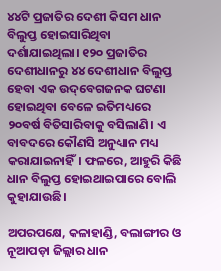୪୪ଟି ପ୍ରଜାତିର ଦେଶୀ କିସମ ଧାନ ବିଲୁପ୍ତ ହୋଇସାରିଥିବା ଦର୍ଶାଯାଇଥିଲା। ୧୨୦ ପ୍ରଜାତିର ଦେଶୀଧାନରୁ ୪୪ ଦେଶୀଧାନ ବିଲୁପ୍ତ ହେବା ଏକ ଉଦ୍‌ବେଗଜନକ ଘଟଣା ହୋଇଥିବା ବେଳେ ଇତିମଧ୍ୟରେ ୨୦ବର୍ଷ ବିତିସାରିବାକୁ ବସିଲାଣି। ଏ ବାବଦରେ କୌଣସି ଅନୁଧ୍ୟାନ ମଧ୍ୟ କରାଯାଇନାହିଁ। ଫଳ‌ରେ, ଆହୁରି କିଛି ଧାନ ବିଲୁପ୍ତ ହୋଇଥାଇପାରେ ବୋଲି କୁହାଯାଉଛି।

ଅପରପକ୍ଷେ, କଳାହାଣ୍ଡି, ବଲାଙ୍ଗୀର ଓ ନୂଆପଡ଼ା ଜିଲ୍ଲାର ଧାନ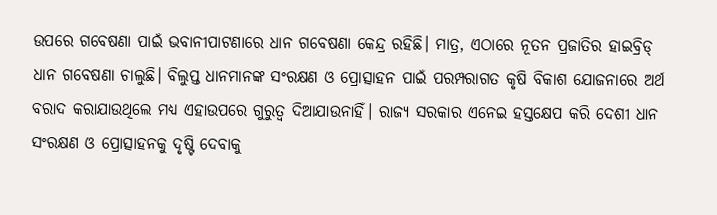ଉପରେ ଗବେଷଣା ପାଇଁ ଭବାନୀପାଟଣାରେ ଧାନ ଗବେଷଣା କେନ୍ଦ୍ର ରହିଛି। ମାତ୍ର, ଏଠାରେ ନୂତନ ପ୍ରଜାତିର ହାଇବ୍ରିଡ୍‌ ଧାନ ଗବେଷଣା ଚାଲୁଛି। ବିଲୁପ୍ତ ଧାନମାନଙ୍କ ସଂରକ୍ଷଣ ଓ ପ୍ରୋତ୍ସାହନ ପାଇଁ ପରମ୍ପରାଗତ କୃଷି ବିକାଶ ଯୋଜନାରେ ଅର୍ଥ ବରାଦ କରାଯାଉଥିଲେ ମଧ୍ୟ ଏହାଉପରେ ଗୁରୁତ୍ବ ଦିଆଯାଉନାହିଁ। ରାଜ୍ୟ ସରକାର ଏନେଇ ହସ୍ତକ୍ଷେପ କରି ଦେଶୀ ଧାନ ସଂରକ୍ଷଣ ଓ ପ୍ରୋତ୍ସାହନକୁ ଦୃଷ୍ଟି ଦେବାକୁ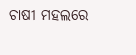ଚାଷୀ ମହଲରେ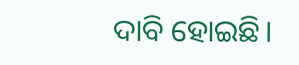ଦାବି ହୋଇଛି।